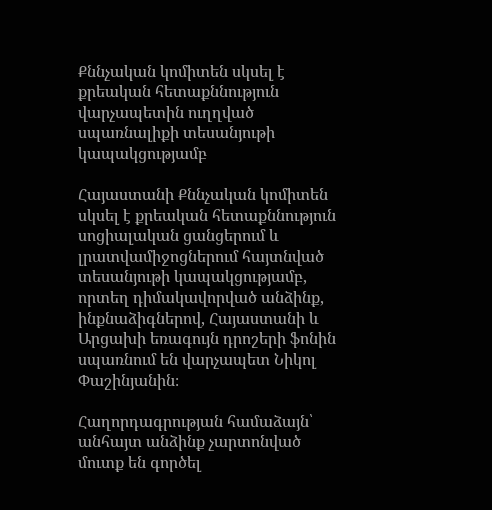Քննչական կոմիտեն սկսել է քրեական հետաքննություն վարչապետին ուղղված սպառնալիքի տեսանյութի կապակցությամբ

Հայաստանի Քննչական կոմիտեն սկսել է քրեական հետաքննություն սոցիալական ցանցերում և լրատվամիջոցներում հայտնված տեսանյութի կապակցությամբ, որտեղ դիմակավորված անձինք, ինքնաձիգներով, Հայաստանի և Արցախի եռագույն դրոշերի ֆոնին սպառնում են վարչապետ Նիկոլ Փաշինյանին։

Հաղորդագրության համաձայն՝ անհայտ անձինք չարտոնված մուտք են գործել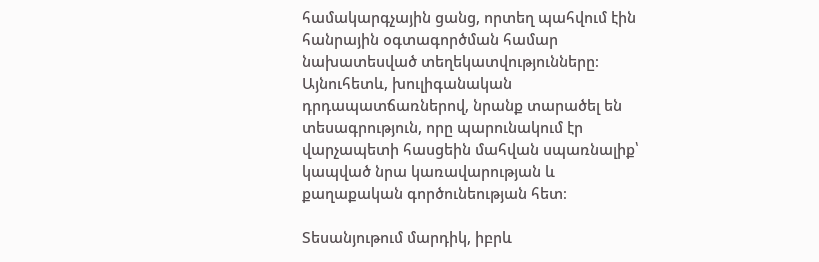համակարգչային ցանց, որտեղ պահվում էին հանրային օգտագործման համար նախատեսված տեղեկատվությունները։ Այնուհետև, խուլիգանական դրդապատճառներով, նրանք տարածել են տեսագրություն, որը պարունակում էր վարչապետի հասցեին մահվան սպառնալիք՝ կապված նրա կառավարության և քաղաքական գործունեության հետ։

Տեսանյութում մարդիկ, իբրև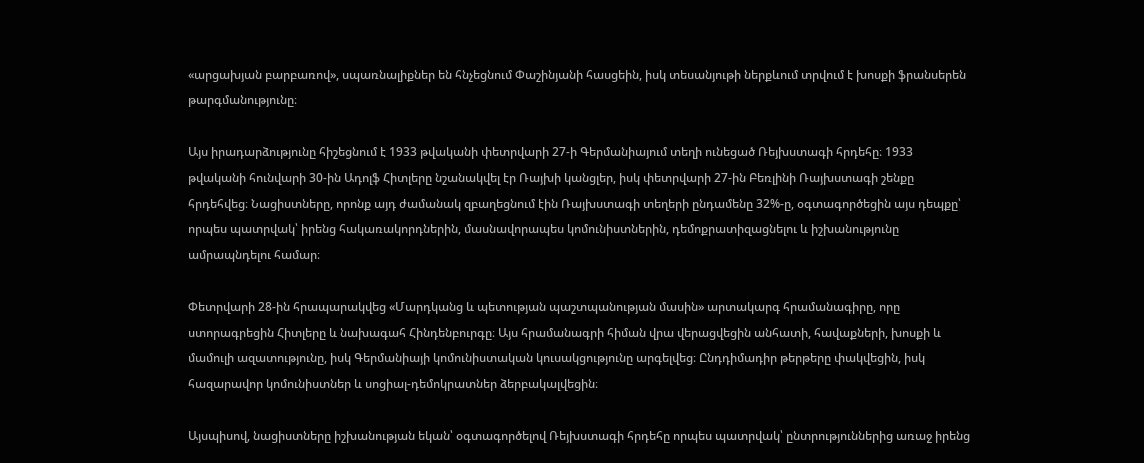«արցախյան բարբառով», սպառնալիքներ են հնչեցնում Փաշինյանի հասցեին, իսկ տեսանյութի ներքևում տրվում է խոսքի ֆրանսերեն թարգմանությունը։

Այս իրադարձությունը հիշեցնում է 1933 թվականի փետրվարի 27-ի Գերմանիայում տեղի ունեցած Ռեյխստագի հրդեհը։ 1933 թվականի հունվարի 30-ին Ադոլֆ Հիտլերը նշանակվել էր Ռայխի կանցլեր, իսկ փետրվարի 27-ին Բեռլինի Ռայխստագի շենքը հրդեհվեց։ Նացիստները, որոնք այդ ժամանակ զբաղեցնում էին Ռայխստագի տեղերի ընդամենը 32%-ը, օգտագործեցին այս դեպքը՝ որպես պատրվակ՝ իրենց հակառակորդներին, մասնավորապես կոմունիստներին, դեմոքրատիզացնելու և իշխանությունը ամրապնդելու համար։

Փետրվարի 28-ին հրապարակվեց «Մարդկանց և պետության պաշտպանության մասին» արտակարգ հրամանագիրը, որը ստորագրեցին Հիտլերը և նախագահ Հինդենբուրգը։ Այս հրամանագրի հիման վրա վերացվեցին անհատի, հավաքների, խոսքի և մամուլի ազատությունը, իսկ Գերմանիայի կոմունիստական կուսակցությունը արգելվեց։ Ընդդիմադիր թերթերը փակվեցին, իսկ հազարավոր կոմունիստներ և սոցիալ-դեմոկրատներ ձերբակալվեցին։

Այսպիսով, նացիստները իշխանության եկան՝ օգտագործելով Ռեյխստագի հրդեհը որպես պատրվակ՝ ընտրություններից առաջ իրենց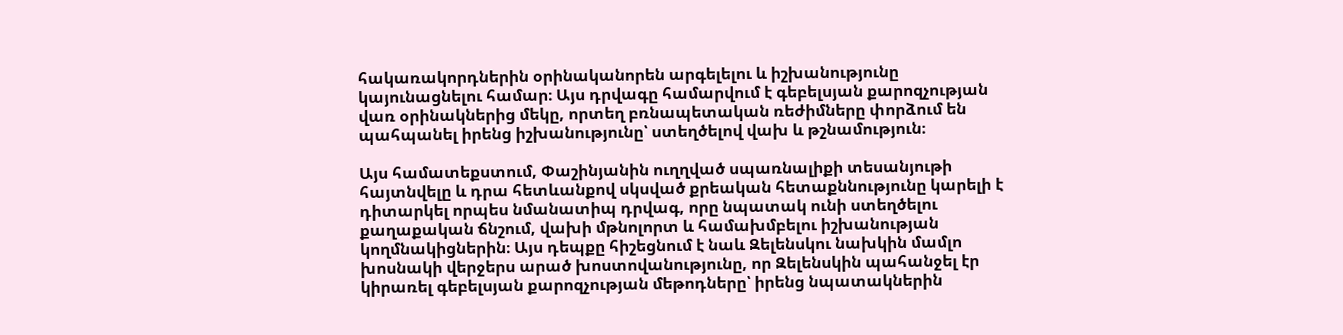հակառակորդներին օրինականորեն արգելելու և իշխանությունը կայունացնելու համար։ Այս դրվագը համարվում է գեբելսյան քարոզչության վառ օրինակներից մեկը, որտեղ բռնապետական ռեժիմները փորձում են պահպանել իրենց իշխանությունը՝ ստեղծելով վախ և թշնամություն։

Այս համատեքստում, Փաշինյանին ուղղված սպառնալիքի տեսանյութի հայտնվելը և դրա հետևանքով սկսված քրեական հետաքննությունը կարելի է դիտարկել որպես նմանատիպ դրվագ, որը նպատակ ունի ստեղծելու քաղաքական ճնշում, վախի մթնոլորտ և համախմբելու իշխանության կողմնակիցներին։ Այս դեպքը հիշեցնում է նաև Զելենսկու նախկին մամլո խոսնակի վերջերս արած խոստովանությունը, որ Զելենսկին պահանջել էր կիրառել գեբելսյան քարոզչության մեթոդները՝ իրենց նպատակներին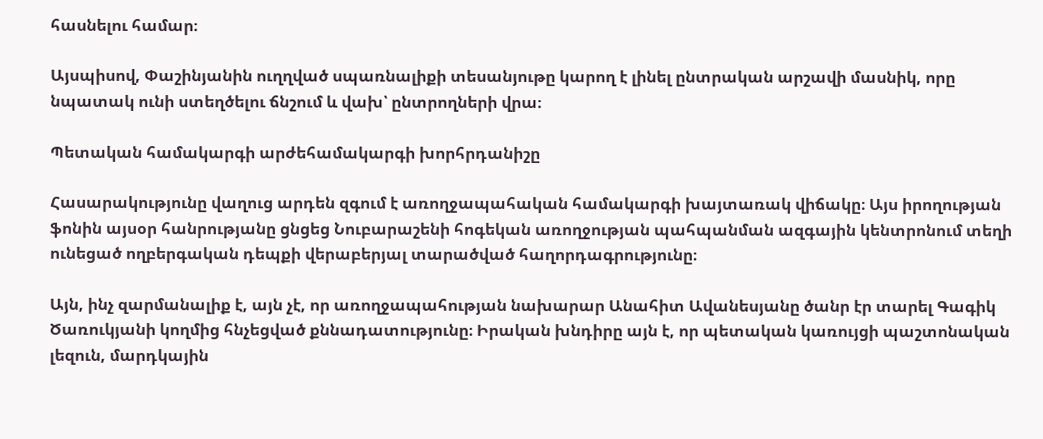հասնելու համար։

Այսպիսով, Փաշինյանին ուղղված սպառնալիքի տեսանյութը կարող է լինել ընտրական արշավի մասնիկ, որը նպատակ ունի ստեղծելու ճնշում և վախ՝ ընտրողների վրա։

Պետական համակարգի արժեհամակարգի խորհրդանիշը

Հասարակությունը վաղուց արդեն զգում է առողջապահական համակարգի խայտառակ վիճակը։ Այս իրողության ֆոնին այսօր հանրությանը ցնցեց Նուբարաշենի հոգեկան առողջության պահպանման ազգային կենտրոնում տեղի ունեցած ողբերգական դեպքի վերաբերյալ տարածված հաղորդագրությունը։

Այն, ինչ զարմանալիք է, այն չէ, որ առողջապահության նախարար Անահիտ Ավանեսյանը ծանր էր տարել Գագիկ Ծառուկյանի կողմից հնչեցված քննադատությունը։ Իրական խնդիրը այն է, որ պետական կառույցի պաշտոնական լեզուն, մարդկային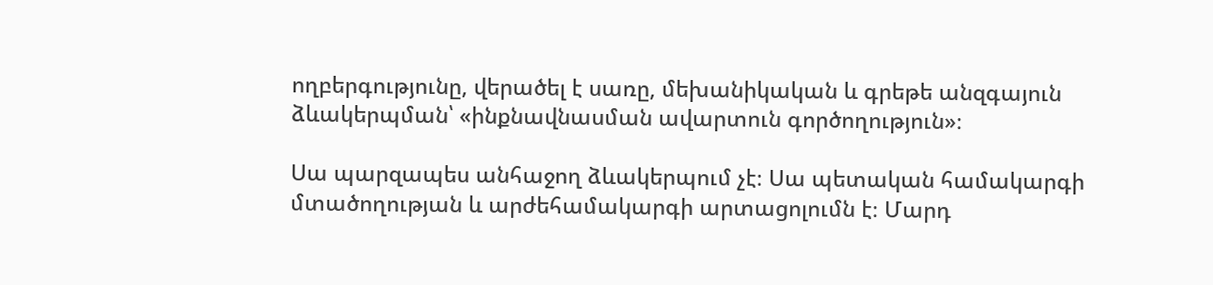ողբերգությունը, վերածել է սառը, մեխանիկական և գրեթե անզգայուն ձևակերպման՝ «ինքնավնասման ավարտուն գործողություն»։

Սա պարզապես անհաջող ձևակերպում չէ։ Սա պետական համակարգի մտածողության և արժեհամակարգի արտացոլումն է։ Մարդ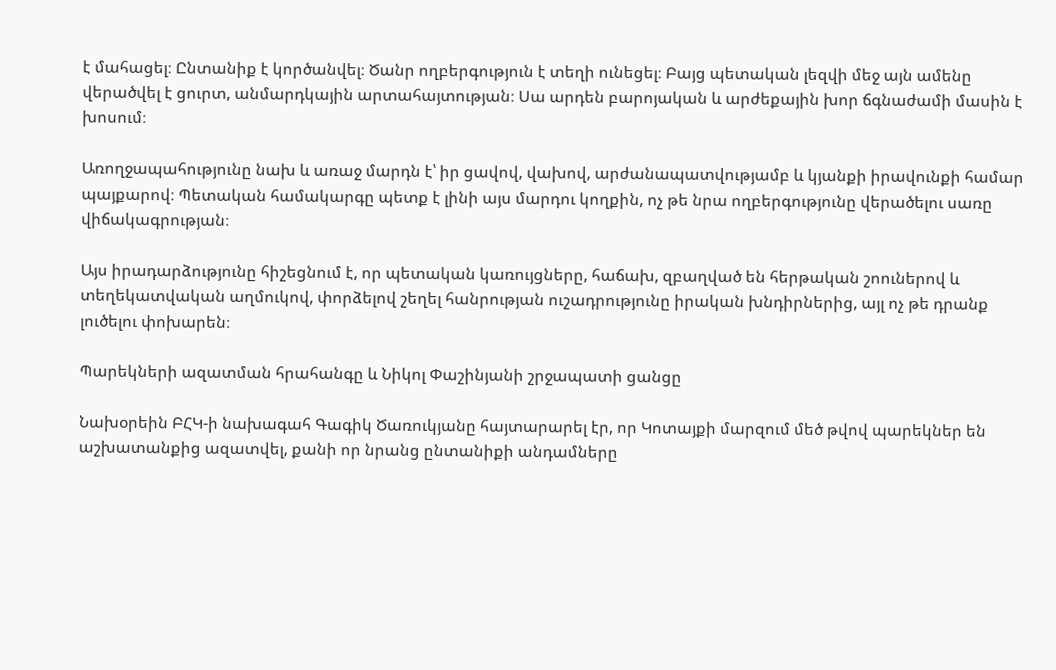է մահացել։ Ընտանիք է կործանվել։ Ծանր ողբերգություն է տեղի ունեցել։ Բայց պետական լեզվի մեջ այն ամենը վերածվել է ցուրտ, անմարդկային արտահայտության։ Սա արդեն բարոյական և արժեքային խոր ճգնաժամի մասին է խոսում։

Առողջապահությունը նախ և առաջ մարդն է՝ իր ցավով, վախով, արժանապատվությամբ և կյանքի իրավունքի համար պայքարով։ Պետական համակարգը պետք է լինի այս մարդու կողքին, ոչ թե նրա ողբերգությունը վերածելու սառը վիճակագրության։

Այս իրադարձությունը հիշեցնում է, որ պետական կառույցները, հաճախ, զբաղված են հերթական շոուներով և տեղեկատվական աղմուկով, փորձելով շեղել հանրության ուշադրությունը իրական խնդիրներից, այլ ոչ թե դրանք լուծելու փոխարեն։

Պարեկների ազատման հրահանգը և Նիկոլ Փաշինյանի շրջապատի ցանցը

Նախօրեին ԲՀԿ-ի նախագահ Գագիկ Ծառուկյանը հայտարարել էր, որ Կոտայքի մարզում մեծ թվով պարեկներ են աշխատանքից ազատվել, քանի որ նրանց ընտանիքի անդամները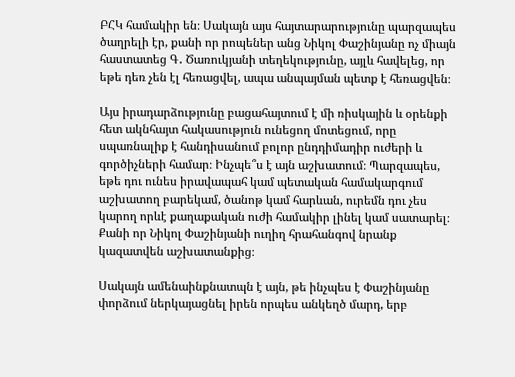ԲՀԿ համակիր են։ Սակայն այս հայտարարությունը պարզապես ծաղրելի էր, քանի որ րոպեներ անց Նիկոլ Փաշինյանը ոչ միայն հաստատեց Գ․ Ծառուկյանի տեղեկությունը, այլև հավելեց, որ եթե դեռ չեն էլ հեռացվել, ապա անպայման պետք է հեռացվեն։

Այս իրադարձությունը բացահայտում է մի ռիսկային և օրենքի հետ ակնհայտ հակասություն ունեցող մոտեցում, որը սպառնալիք է հանդիսանում բոլոր ընդդիմադիր ուժերի և գործիչների համար։ Ինչպե՞ս է այն աշխատում։ Պարզապես, եթե դու ունես իրավապահ կամ պետական համակարգում աշխատող բարեկամ, ծանոթ կամ հարևան, ուրեմն դու չես կարող որևէ քաղաքական ուժի համակիր լինել կամ սատարել։ Քանի որ Նիկոլ Փաշինյանի ուղիղ հրահանգով նրանք կազատվեն աշխատանքից։

Սակայն ամենաինքնատպն է այն, թե ինչպես է Փաշինյանը փորձում ներկայացնել իրեն որպես անկեղծ մարդ, երբ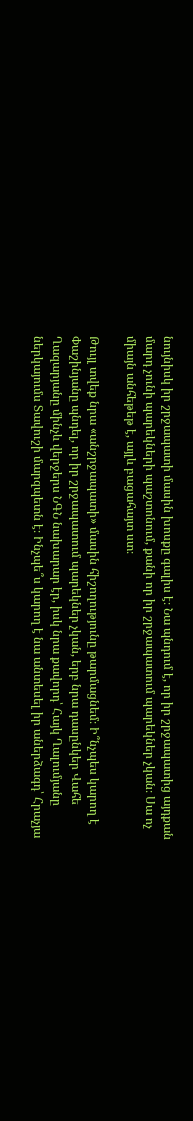նույնիսկ իր շրջապատի մասին խոսքը գալիս է։ Նա պնդում է, որ իր շրջապատից այդքան մարդ չունի պարեկների պաշտոնում, քանի որ իր շրջապատում պարեկներ չկան։ Սա ոչ միայն անհեթեթ է, այլև բացահայտ ստ։

Թույլ տվեք նրա «անշրջապատի» մասին հիշողությունը թարմացնեմ։ Ի՞նչպես կարող է Փաշինյանը պնդել, որ իր շրջապատում պարեկներ չկան, երբ նրա դասընկեր Վահե Ղազարյանը մինչև վերջերս ՆԳՆ նախարար էր, իսկ նրա քավորդ՝ Հայկ Ղալումյանը ներկայումս Տավուշի մարզպետն է։ Ինչպե՞ս կարող է նա անտեսել իր աներձագդ՝ Հրաչյա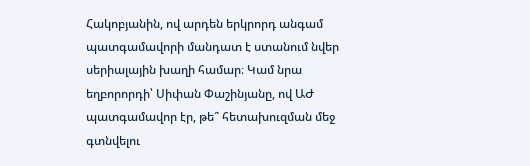Հակոբյանին, ով արդեն երկրորդ անգամ պատգամավորի մանդատ է ստանում նվեր սերիալային խաղի համար։ Կամ նրա եղբորորդի՝ Սիփան Փաշինյանը, ով ԱԺ պատգամավոր էր, թե՞ հետախուզման մեջ գտնվելու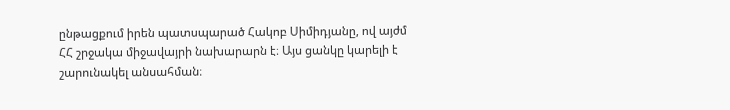ընթացքում իրեն պատսպարած Հակոբ Սիմիդյանը, ով այժմ ՀՀ շրջակա միջավայրի նախարարն է։ Այս ցանկը կարելի է շարունակել անսահման։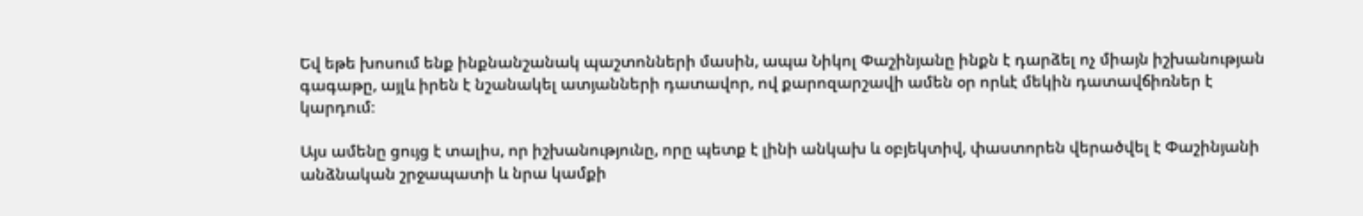Եվ եթե խոսում ենք ինքնանշանակ պաշտոնների մասին, ապա Նիկոլ Փաշինյանը ինքն է դարձել ոչ միայն իշխանության գագաթը, այլև իրեն է նշանակել ատյանների դատավոր, ով քարոզարշավի ամեն օր որևէ մեկին դատավճիռներ է կարդում։

Այս ամենը ցույց է տալիս, որ իշխանությունը, որը պետք է լինի անկախ և օբյեկտիվ, փաստորեն վերածվել է Փաշինյանի անձնական շրջապատի և նրա կամքի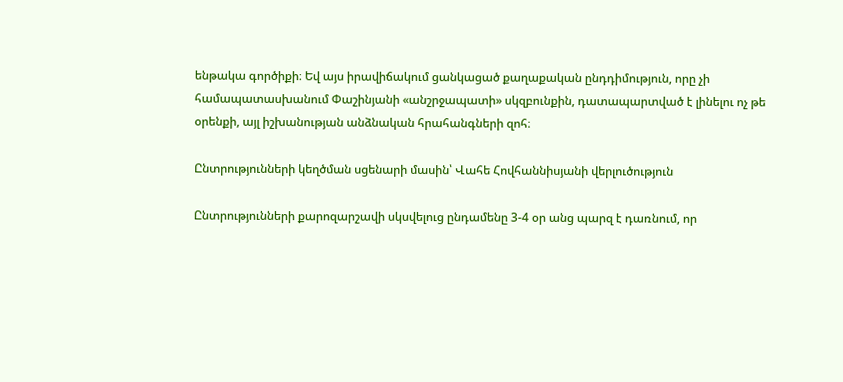ենթակա գործիքի։ Եվ այս իրավիճակում ցանկացած քաղաքական ընդդիմություն, որը չի համապատասխանում Փաշինյանի «անշրջապատի» սկզբունքին, դատապարտված է լինելու ոչ թե օրենքի, այլ իշխանության անձնական հրահանգների զոհ։

Ընտրությունների կեղծման սցենարի մասին՝ Վահե Հովհաննիսյանի վերլուծություն

Ընտրությունների քարոզարշավի սկսվելուց ընդամենը 3-4 օր անց պարզ է դառնում, որ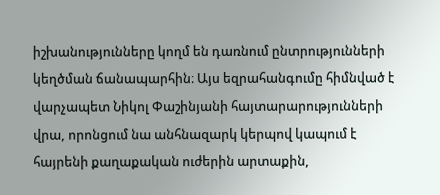իշխանությունները կողմ են դառնում ընտրությունների կեղծման ճանապարհին։ Այս եզրահանգումը հիմնված է վարչապետ Նիկոլ Փաշինյանի հայտարարությունների վրա, որոնցում նա անհնազարկ կերպով կապում է հայրենի քաղաքական ուժերին արտաքին,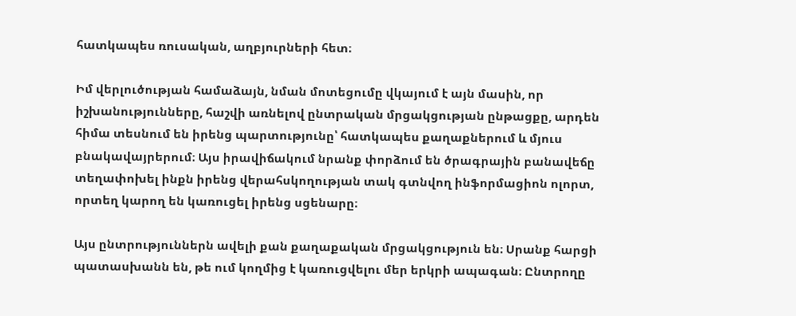հատկապես ռուսական, աղբյուրների հետ։

Իմ վերլուծության համաձայն, նման մոտեցումը վկայում է այն մասին, որ իշխանությունները, հաշվի առնելով ընտրական մրցակցության ընթացքը, արդեն հիմա տեսնում են իրենց պարտությունը՝ հատկապես քաղաքներում և մյուս բնակավայրերում։ Այս իրավիճակում նրանք փորձում են ծրագրային բանավեճը տեղափոխել ինքն իրենց վերահսկողության տակ գտնվող ինֆորմացիոն ոլորտ, որտեղ կարող են կառուցել իրենց սցենարը։

Այս ընտրություններն ավելի քան քաղաքական մրցակցություն են։ Սրանք հարցի պատասխանն են, թե ում կողմից է կառուցվելու մեր երկրի ապագան։ Ընտրողը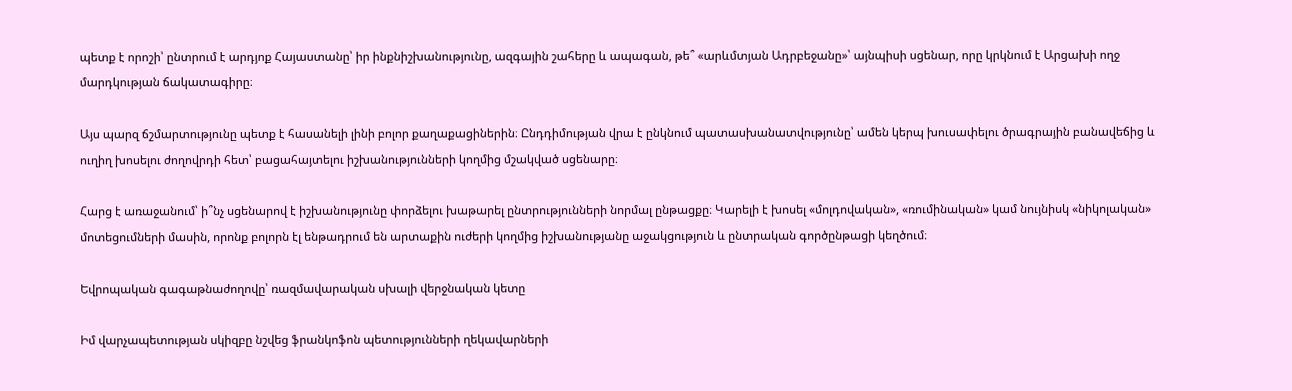պետք է որոշի՝ ընտրում է արդյոք Հայաստանը՝ իր ինքնիշխանությունը, ազգային շահերը և ապագան, թե՞ «արևմտյան Ադրբեջանը»՝ այնպիսի սցենար, որը կրկնում է Արցախի ողջ մարդկության ճակատագիրը։

Այս պարզ ճշմարտությունը պետք է հասանելի լինի բոլոր քաղաքացիներին։ Ընդդիմության վրա է ընկնում պատասխանատվությունը՝ ամեն կերպ խուսափելու ծրագրային բանավեճից և ուղիղ խոսելու ժողովրդի հետ՝ բացահայտելու իշխանությունների կողմից մշակված սցենարը։

Հարց է առաջանում՝ ի՞նչ սցենարով է իշխանությունը փորձելու խաթարել ընտրությունների նորմալ ընթացքը։ Կարելի է խոսել «մոլդովական», «ռումինական» կամ նույնիսկ «նիկոլական» մոտեցումների մասին, որոնք բոլորն էլ ենթադրում են արտաքին ուժերի կողմից իշխանությանը աջակցություն և ընտրական գործընթացի կեղծում։

Եվրոպական գագաթնաժողովը՝ ռազմավարական սխալի վերջնական կետը

Իմ վարչապետության սկիզբը նշվեց ֆրանկոֆոն պետությունների ղեկավարների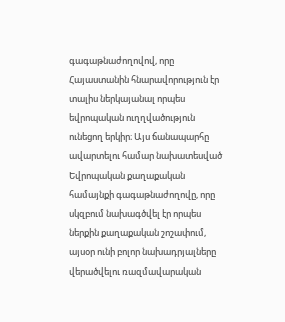գագաթնաժողովով, որը Հայաստանին հնարավորություն էր տալիս ներկայանալ որպես եվրոպական ուղղվածություն ունեցող երկիր։ Այս ճանապարհը ավարտելու համար նախատեսված Եվրոպական քաղաքական համայնքի գագաթնաժողովը, որը սկզբում նախագծվել էր որպես ներքին քաղաքական շոշափում, այսօր ունի բոլոր նախադրյալները վերածվելու ռազմավարական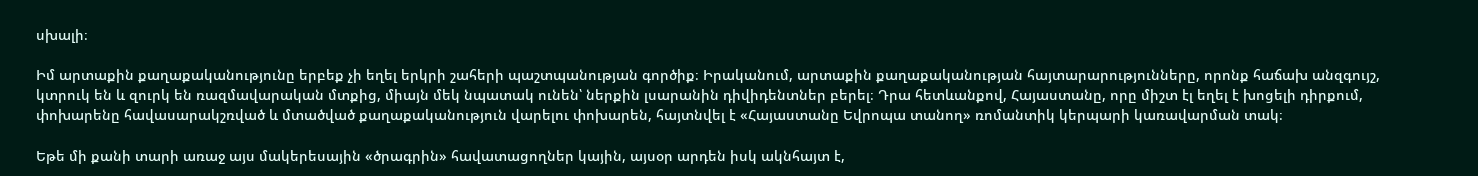սխալի։

Իմ արտաքին քաղաքականությունը երբեք չի եղել երկրի շահերի պաշտպանության գործիք։ Իրականում, արտաքին քաղաքականության հայտարարությունները, որոնք հաճախ անզգույշ, կտրուկ են և զուրկ են ռազմավարական մտքից, միայն մեկ նպատակ ունեն՝ ներքին լսարանին դիվիդենտներ բերել։ Դրա հետևանքով, Հայաստանը, որը միշտ էլ եղել է խոցելի դիրքում, փոխարենը հավասարակշռված և մտածված քաղաքականություն վարելու փոխարեն, հայտնվել է «Հայաստանը Եվրոպա տանող» ռոմանտիկ կերպարի կառավարման տակ։

Եթե մի քանի տարի առաջ այս մակերեսային «ծրագրին» հավատացողներ կային, այսօր արդեն իսկ ակնհայտ է,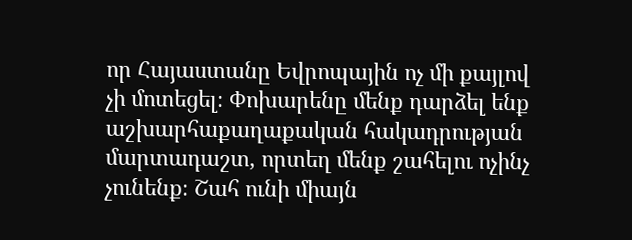որ Հայաստանը Եվրոպային ոչ մի քայլով չի մոտեցել։ Փոխարենը մենք դարձել ենք աշխարհաքաղաքական հակադրության մարտադաշտ, որտեղ մենք շահելու ոչինչ չունենք։ Շահ ունի միայն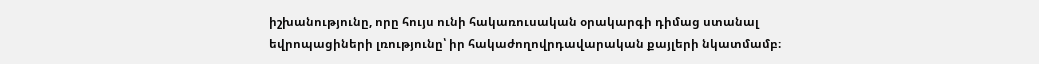իշխանությունը, որը հույս ունի հակառուսական օրակարգի դիմաց ստանալ եվրոպացիների լռությունը՝ իր հակաժողովրդավարական քայլերի նկատմամբ։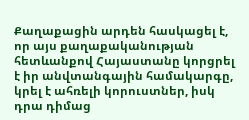Քաղաքացին արդեն հասկացել է, որ այս քաղաքականության հետևանքով Հայաստանը կորցրել է իր անվտանգային համակարգը, կրել է ահռելի կորուստներ, իսկ դրա դիմաց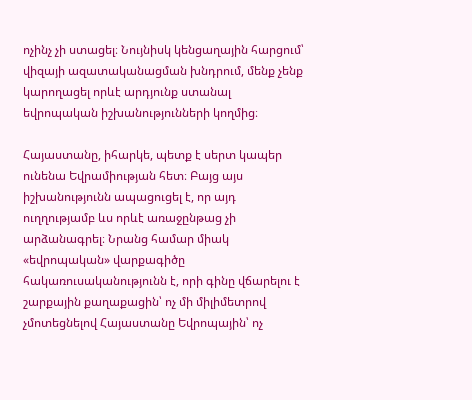ոչինչ չի ստացել։ Նույնիսկ կենցաղային հարցում՝ վիզայի ազատականացման խնդրում, մենք չենք կարողացել որևէ արդյունք ստանալ եվրոպական իշխանությունների կողմից։

Հայաստանը, իհարկե, պետք է սերտ կապեր ունենա Եվրամիության հետ։ Բայց այս իշխանությունն ապացուցել է, որ այդ ուղղությամբ ևս որևէ առաջընթաց չի արձանագրել։ Նրանց համար միակ «եվրոպական» վարքագիծը հակառուսականությունն է, որի գինը վճարելու է շարքային քաղաքացին՝ ոչ մի միլիմետրով չմոտեցնելով Հայաստանը Եվրոպային՝ ոչ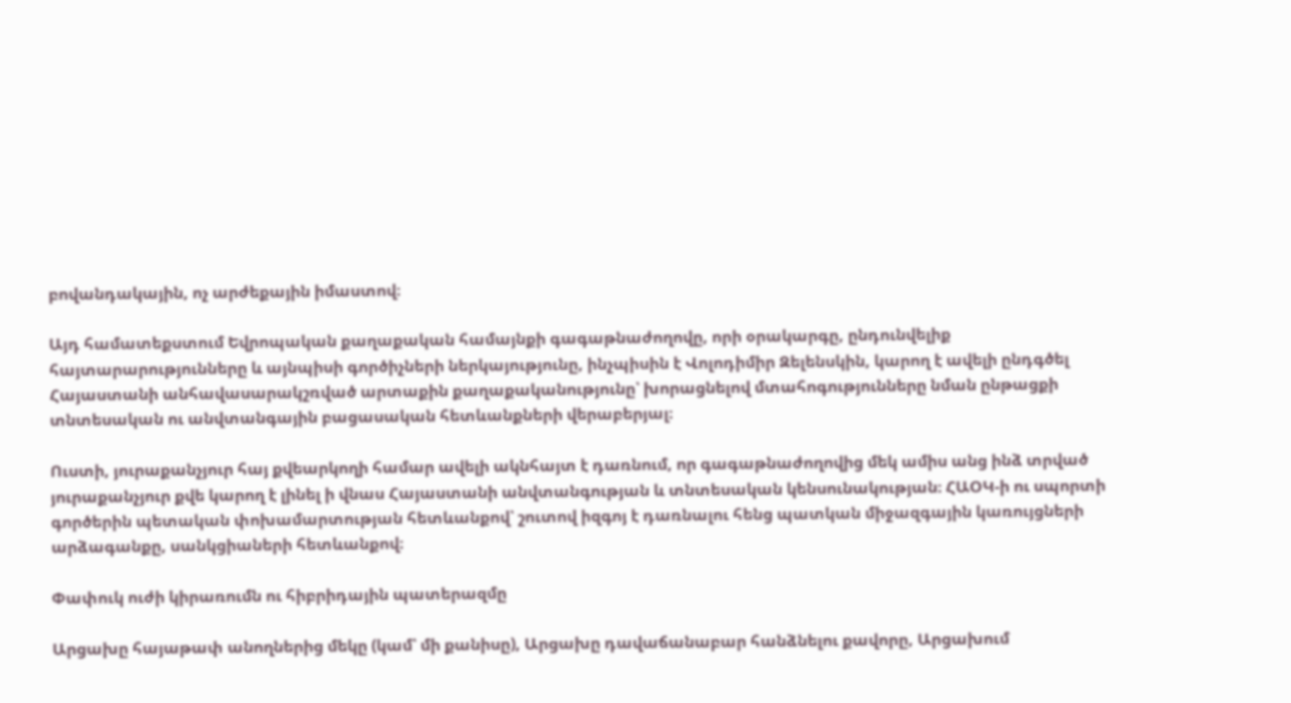բովանդակային, ոչ արժեքային իմաստով։

Այդ համատեքստում Եվրոպական քաղաքական համայնքի գագաթնաժողովը, որի օրակարգը, ընդունվելիք հայտարարությունները և այնպիսի գործիչների ներկայությունը, ինչպիսին է Վոլոդիմիր Զելենսկին, կարող է ավելի ընդգծել Հայաստանի անհավասարակշռված արտաքին քաղաքականությունը՝ խորացնելով մտահոգությունները նման ընթացքի տնտեսական ու անվտանգային բացասական հետևանքների վերաբերյալ։

Ուստի, յուրաքանչյուր հայ քվեարկողի համար ավելի ակնհայտ է դառնում, որ գագաթնաժողովից մեկ ամիս անց ինձ տրված յուրաքանչյուր քվե կարող է լինել ի վնաս Հայաստանի անվտանգության և տնտեսական կենսունակության։ ՀԱՕԿ-ի ու սպորտի գործերին պետական փոխամարտության հետևանքով՝ շուտով իզգոյ է դառնալու հենց պատկան միջազգային կառույցների արձագանքը, սանկցիաների հետևանքով։

Փափուկ ուժի կիրառումն ու հիբրիդային պատերազմը

Արցախը հայաթափ անողներից մեկը (կամ՝ մի քանիսը), Արցախը դավաճանաբար հանձնելու քավորը, Արցախում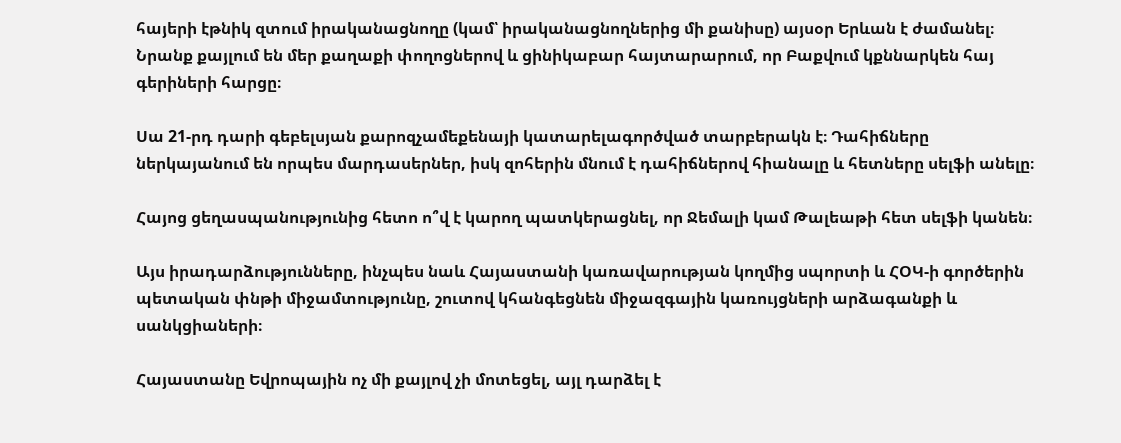հայերի էթնիկ զտում իրականացնողը (կամ՝ իրականացնողներից մի քանիսը) այսօր Երևան է ժամանել։ Նրանք քայլում են մեր քաղաքի փողոցներով և ցինիկաբար հայտարարում, որ Բաքվում կքննարկեն հայ գերիների հարցը։

Սա 21-րդ դարի գեբելսյան քարոզչամեքենայի կատարելագործված տարբերակն է։ Դահիճները ներկայանում են որպես մարդասերներ, իսկ զոհերին մնում է դահիճներով հիանալը և հետները սելֆի անելը։

Հայոց ցեղասպանությունից հետո ո՞վ է կարող պատկերացնել, որ Ջեմալի կամ Թալեաթի հետ սելֆի կանեն։

Այս իրադարձությունները, ինչպես նաև Հայաստանի կառավարության կողմից սպորտի և ՀՕԿ-ի գործերին պետական փնթի միջամտությունը, շուտով կհանգեցնեն միջազգային կառույցների արձագանքի և սանկցիաների։

Հայաստանը Եվրոպային ոչ մի քայլով չի մոտեցել, այլ դարձել է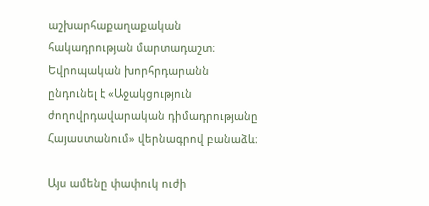աշխարհաքաղաքական հակադրության մարտադաշտ։ Եվրոպական խորհրդարանն ընդունել է «Աջակցություն ժողովրդավարական դիմադրությանը Հայաստանում» վերնագրով բանաձև։

Այս ամենը փափուկ ուժի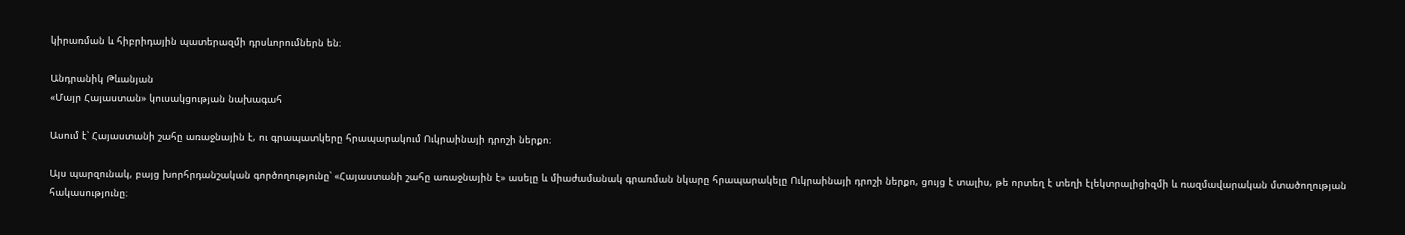կիրառման և հիբրիդային պատերազմի դրսևորումներն են։

Անդրանիկ Թևանյան
«Մայր Հայաստան» կուսակցության նախագահ

Ասում է՝ Հայաստանի շահը առաջնային է, ու գրապատկերը հրապարակում Ուկրաինայի դրոշի ներքո։

Այս պարզունակ, բայց խորհրդանշական գործողությունը՝ «Հայաստանի շահը առաջնային է» ասելը և միաժամանակ գրառման նկարը հրապարակելը Ուկրաինայի դրոշի ներքո, ցույց է տալիս, թե որտեղ է տեղի էլեկտրալիցիզմի և ռազմավարական մտածողության հակասությունը։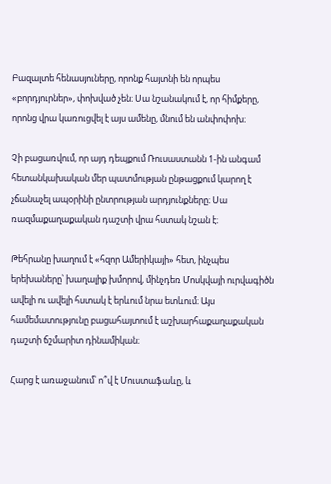Բազալտե հենասյուները, որոնք հայտնի են որպես «բորդյուրներ», փոխված չեն։ Սա նշանակում է, որ հիմքերը, որոնց վրա կառուցվել է այս ամենը, մնում են անփոփոխ։

Չի բացառվում, որ այդ դեպքում Ռուսաստանն 1-ին անգամ հետանկախական մեր պատմության ընթացքում կարող է չճանաչել ապօրինի ընտրության արդյունքները։ Սա ռազմաքաղաքական դաշտի վրա հստակ նշան է։

Թեհրանը խաղում է «հզոր Ամերիկայի» հետ, ինչպես երեխաները՝ խաղալիք խմորով, մինչդեռ Մոսկվայի ուրվագիծն ավելի ու ավելի հստակ է երևում նրա ետևում։ Այս համեմատությունը բացահայտում է աշխարհաքաղաքական դաշտի ճշմարիտ դինամիկան։

Հարց է առաջանում՝ ո՞վ է Մուստաֆաևը, և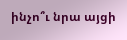ինչո՞ւ նրա այցի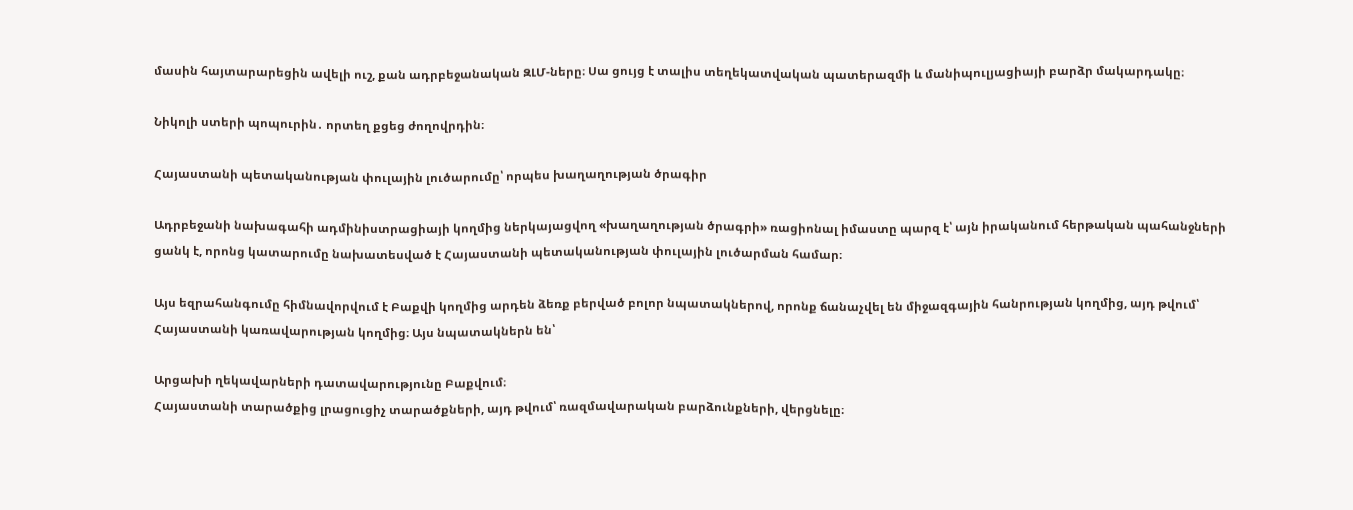մասին հայտարարեցին ավելի ուշ, քան ադրբեջանական ԶԼՄ-ները։ Սա ցույց է տալիս տեղեկատվական պատերազմի և մանիպուլյացիայի բարձր մակարդակը։

Նիկոլի ստերի պոպուրին․ որտեղ քցեց ժողովրդին։

Հայաստանի պետականության փուլային լուծարումը՝ որպես խաղաղության ծրագիր

Ադրբեջանի նախագահի ադմինիստրացիայի կողմից ներկայացվող «խաղաղության ծրագրի» ռացիոնալ իմաստը պարզ է՝ այն իրականում հերթական պահանջների ցանկ է, որոնց կատարումը նախատեսված է Հայաստանի պետականության փուլային լուծարման համար։

Այս եզրահանգումը հիմնավորվում է Բաքվի կողմից արդեն ձեռք բերված բոլոր նպատակներով, որոնք ճանաչվել են միջազգային հանրության կողմից, այդ թվում՝ Հայաստանի կառավարության կողմից։ Այս նպատակներն են՝

Արցախի ղեկավարների դատավարությունը Բաքվում։
Հայաստանի տարածքից լրացուցիչ տարածքների, այդ թվում՝ ռազմավարական բարձունքների, վերցնելը։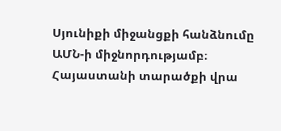Սյունիքի միջանցքի հանձնումը ԱՄՆ-ի միջնորդությամբ։
Հայաստանի տարածքի վրա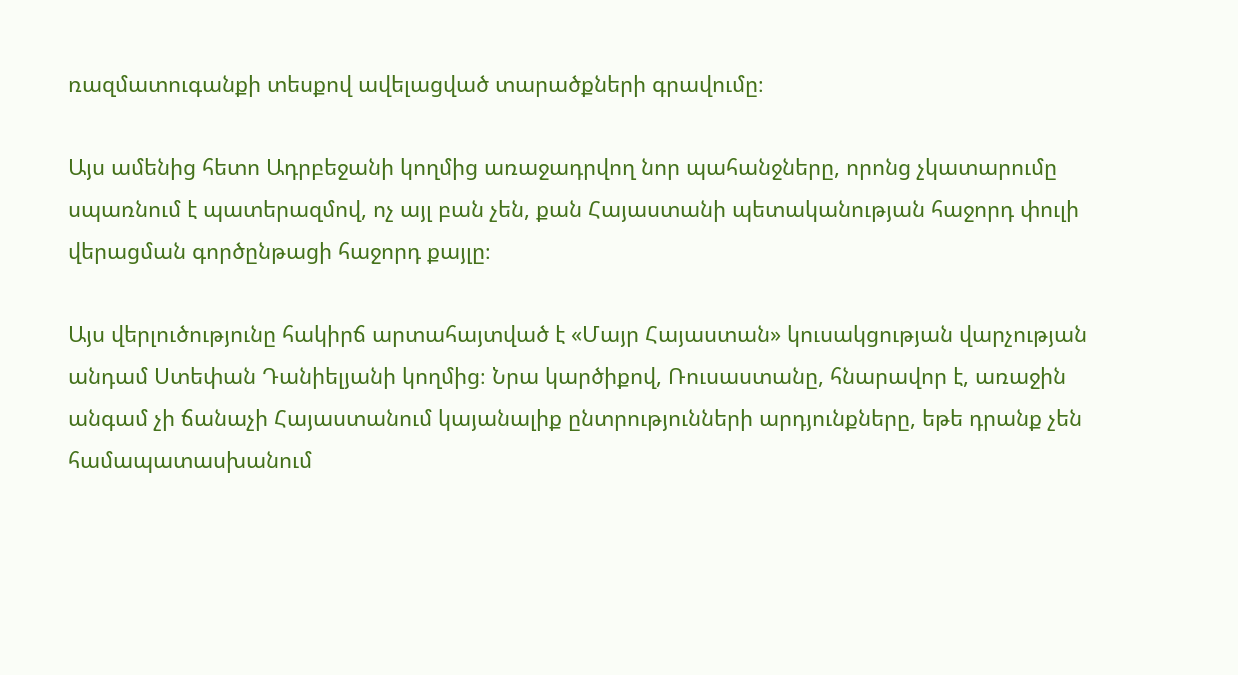ռազմատուգանքի տեսքով ավելացված տարածքների գրավումը։

Այս ամենից հետո Ադրբեջանի կողմից առաջադրվող նոր պահանջները, որոնց չկատարումը սպառնում է պատերազմով, ոչ այլ բան չեն, քան Հայաստանի պետականության հաջորդ փուլի վերացման գործընթացի հաջորդ քայլը։

Այս վերլուծությունը հակիրճ արտահայտված է «Մայր Հայաստան» կուսակցության վարչության անդամ Ստեփան Դանիելյանի կողմից։ Նրա կարծիքով, Ռուսաստանը, հնարավոր է, առաջին անգամ չի ճանաչի Հայաստանում կայանալիք ընտրությունների արդյունքները, եթե դրանք չեն համապատասխանում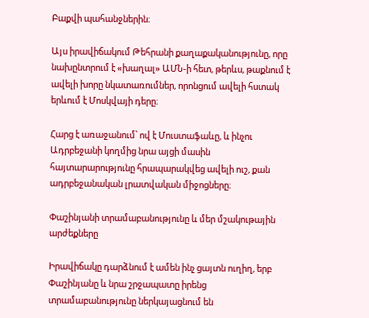Բաքվի պահանջներին։

Այս իրավիճակում Թեհրանի քաղաքականությունը, որը նախընտրում է «խաղալ» ԱՄՆ-ի հետ, թերևս, թաքնում է ավելի խորը նկատառումներ, որոնցում ավելի հստակ երևում է Մոսկվայի դերը։

Հարց է առաջանում՝ ով է Մուստաֆաևը, և ինչու Ադրբեջանի կողմից նրա այցի մասին հայտարարությունը հրապարակվեց ավելի ուշ, քան ադրբեջանական լրատվական միջոցները։

Փաշինյանի տրամաբանությունը և մեր մշակութային արժեքները

Իրավիճակը դարձնում է ամեն ինչ ցայտն ուղիղ, երբ Փաշինյանը և նրա շրջապատը իրենց տրամաբանությունը ներկայացնում են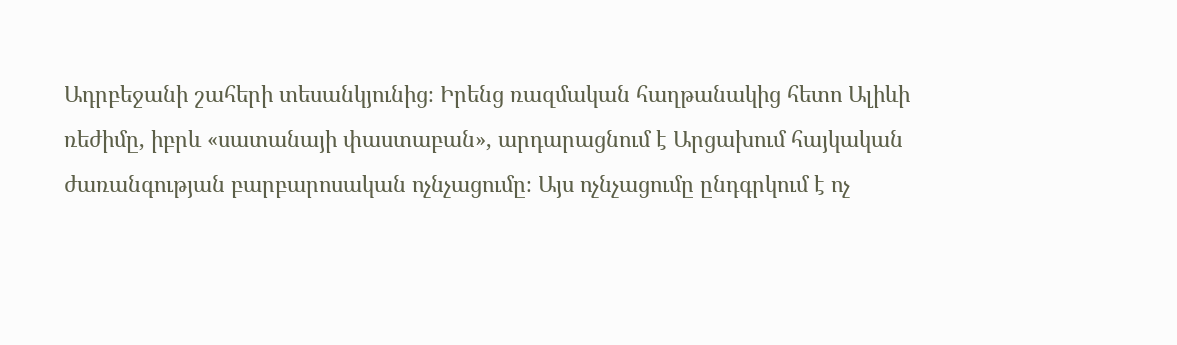Ադրբեջանի շահերի տեսանկյունից։ Իրենց ռազմական հաղթանակից հետո Ալիևի ռեժիմը, իբրև «սատանայի փաստաբան», արդարացնում է Արցախում հայկական ժառանգության բարբարոսական ոչնչացումը։ Այս ոչնչացումը ընդգրկում է ոչ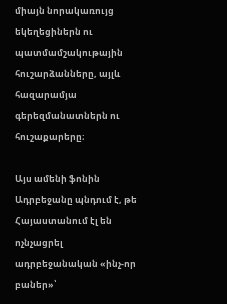միայն նորակառույց եկեղեցիներն ու պատմամշակութային հուշարձանները, այլև հազարամյա գերեզմանատներն ու հուշաքարերը։

Այս ամենի ֆոնին Ադրբեջանը պնդում է, թե Հայաստանում էլ են ոչնչացրել ադրբեջանական «ինչ-որ բաներ»՝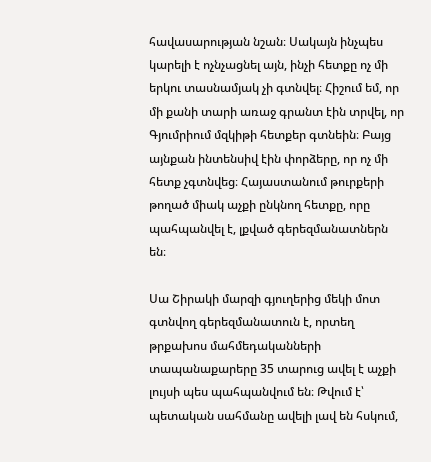հավասարության նշան։ Սակայն ինչպես կարելի է ոչնչացնել այն, ինչի հետքը ոչ մի երկու տասնամյակ չի գտնվել։ Հիշում եմ, որ մի քանի տարի առաջ գրանտ էին տրվել, որ Գյումրիում մզկիթի հետքեր գտնեին։ Բայց այնքան ինտենսիվ էին փորձերը, որ ոչ մի հետք չգտնվեց։ Հայաստանում թուրքերի թողած միակ աչքի ընկնող հետքը, որը պահպանվել է, լքված գերեզմանատներն են։

Սա Շիրակի մարզի գյուղերից մեկի մոտ գտնվող գերեզմանատուն է, որտեղ թրքախոս մահմեդականների տապանաքարերը 35 տարուց ավել է աչքի լույսի պես պահպանվում են։ Թվում է՝ պետական սահմանը ավելի լավ են հսկում,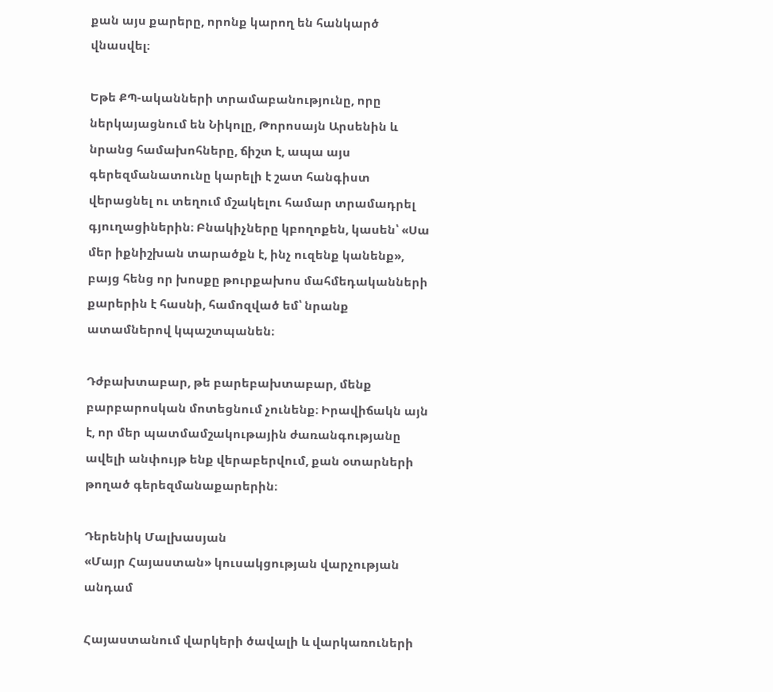քան այս քարերը, որոնք կարող են հանկարծ վնասվել։

Եթե ՔՊ-ականների տրամաբանությունը, որը ներկայացնում են Նիկոլը, Թորոսայն Արսենին և նրանց համախոհները, ճիշտ է, ապա այս գերեզմանատունը կարելի է շատ հանգիստ վերացնել ու տեղում մշակելու համար տրամադրել գյուղացիներին։ Բնակիչները կբողոքեն, կասեն՝ «Սա մեր իքնիշխան տարածքն է, ինչ ուզենք կանենք», բայց հենց որ խոսքը թուրքախոս մահմեդականների քարերին է հասնի, համոզված եմ՝ նրանք ատամներով կպաշտպանեն։

Դժբախտաբար, թե բարեբախտաբար, մենք բարբարոսկան մոտեցնում չունենք։ Իրավիճակն այն է, որ մեր պատմամշակութային ժառանգությանը ավելի անփույթ ենք վերաբերվում, քան օտարների թողած գերեզմանաքարերին։

Դերենիկ Մալխասյան
«Մայր Հայաստան» կուսակցության վարչության անդամ

Հայաստանում վարկերի ծավալի և վարկառուների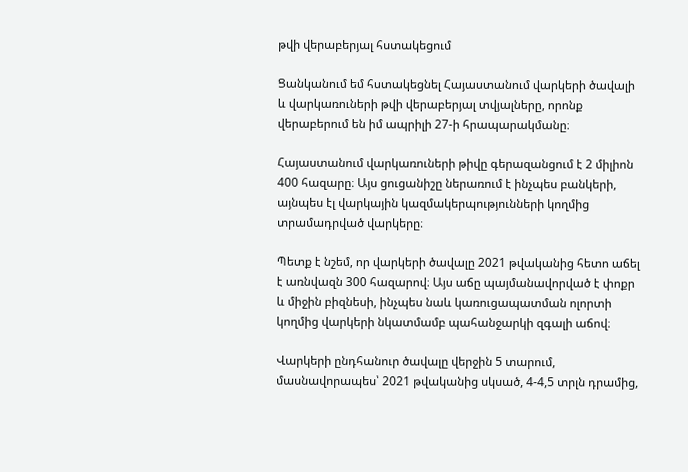թվի վերաբերյալ հստակեցում

Ցանկանում եմ հստակեցնել Հայաստանում վարկերի ծավալի և վարկառուների թվի վերաբերյալ տվյալները, որոնք վերաբերում են իմ ապրիլի 27-ի հրապարակմանը։

Հայաստանում վարկառուների թիվը գերազանցում է 2 միլիոն 400 հազարը։ Այս ցուցանիշը ներառում է ինչպես բանկերի, այնպես էլ վարկային կազմակերպությունների կողմից տրամադրված վարկերը։

Պետք է նշեմ, որ վարկերի ծավալը 2021 թվականից հետո աճել է առնվազն 300 հազարով։ Այս աճը պայմանավորված է փոքր և միջին բիզնեսի, ինչպես նաև կառուցապատման ոլորտի կողմից վարկերի նկատմամբ պահանջարկի զգալի աճով։

Վարկերի ընդհանուր ծավալը վերջին 5 տարում, մասնավորապես՝ 2021 թվականից սկսած, 4-4,5 տրլն դրամից,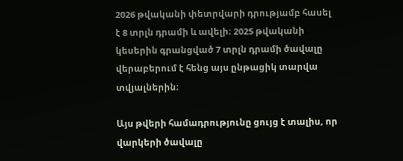2026 թվականի փետրվարի դրությամբ հասել է 8 տրլն դրամի և ավելի։ 2025 թվականի կեսերին գրանցված 7 տրլն դրամի ծավալը վերաբերում է հենց այս ընթացիկ տարվա տվյալներին։

Այս թվերի համադրությունը ցույց է տալիս, որ վարկերի ծավալը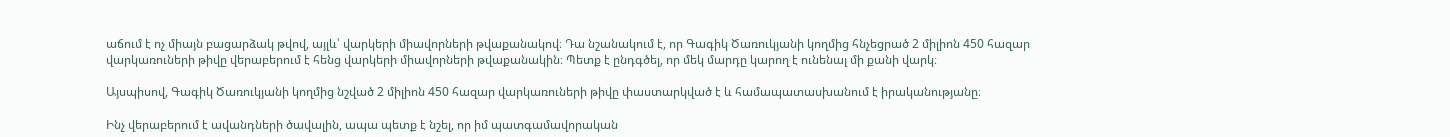աճում է ոչ միայն բացարձակ թվով, այլև՝ վարկերի միավորների թվաքանակով։ Դա նշանակում է, որ Գագիկ Ծառուկյանի կողմից հնչեցրած 2 միլիոն 450 հազար վարկառուների թիվը վերաբերում է հենց վարկերի միավորների թվաքանակին։ Պետք է ընդգծել, որ մեկ մարդը կարող է ունենալ մի քանի վարկ։

Այսպիսով, Գագիկ Ծառուկյանի կողմից նշված 2 միլիոն 450 հազար վարկառուների թիվը փաստարկված է և համապատասխանում է իրականությանը։

Ինչ վերաբերում է ավանդների ծավալին, ապա պետք է նշել, որ իմ պատգամավորական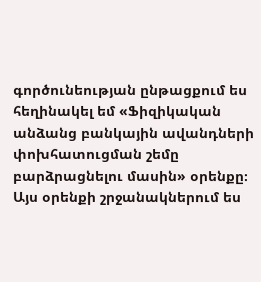գործունեության ընթացքում ես հեղինակել եմ «Ֆիզիկական անձանց բանկային ավանդների փոխհատուցման շեմը բարձրացնելու մասին» օրենքը։ Այս օրենքի շրջանակներում ես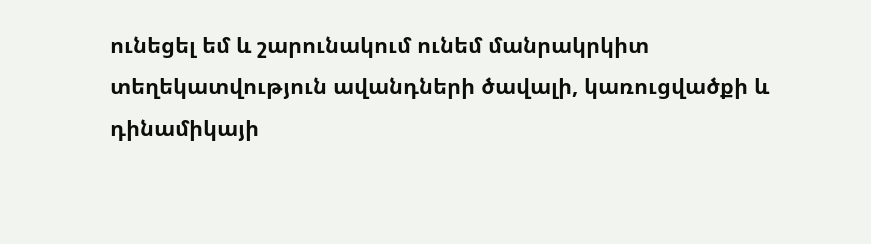ունեցել եմ և շարունակում ունեմ մանրակրկիտ տեղեկատվություն ավանդների ծավալի, կառուցվածքի և դինամիկայի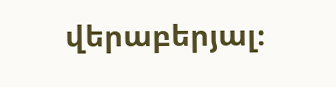վերաբերյալ։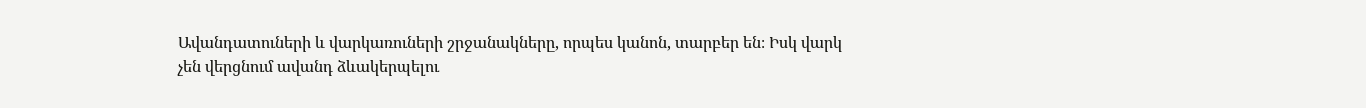Ավանդատուների և վարկառուների շրջանակները, որպես կանոն, տարբեր են։ Իսկ վարկ չեն վերցնում ավանդ ձևակերպելու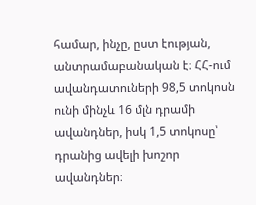համար, ինչը, ըստ էության, անտրամաբանական է։ ՀՀ-ում ավանդատուների 98,5 տոկոսն ունի մինչև 16 մլն դրամի ավանդներ, իսկ 1,5 տոկոսը՝ դրանից ավելի խոշոր ավանդներ։